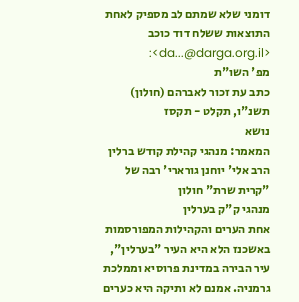דומני שלא שמתם לב מספיק לאחת התוצאות ששלח דוד כוכב <da...@darga.org.il>:
מפ' השו"ת
כתב עת זכור לאברהם (חולון) תשנ"ו, תקלט - תקסז
נושא
המאמר: מנהגי קהילת קודש ברלין
הרב אלי' יוחנן גורארי' רבה של "קרית שרת" חולון
מנהגי ק"ק בערלין
אחת הערים והקהילות המפורסמות באשכנז הלא היא העיר "בערלין", עיר הבירה במדינת פרוסיא וממלכת גרמניה. אמנם לא ותיקה היא כערים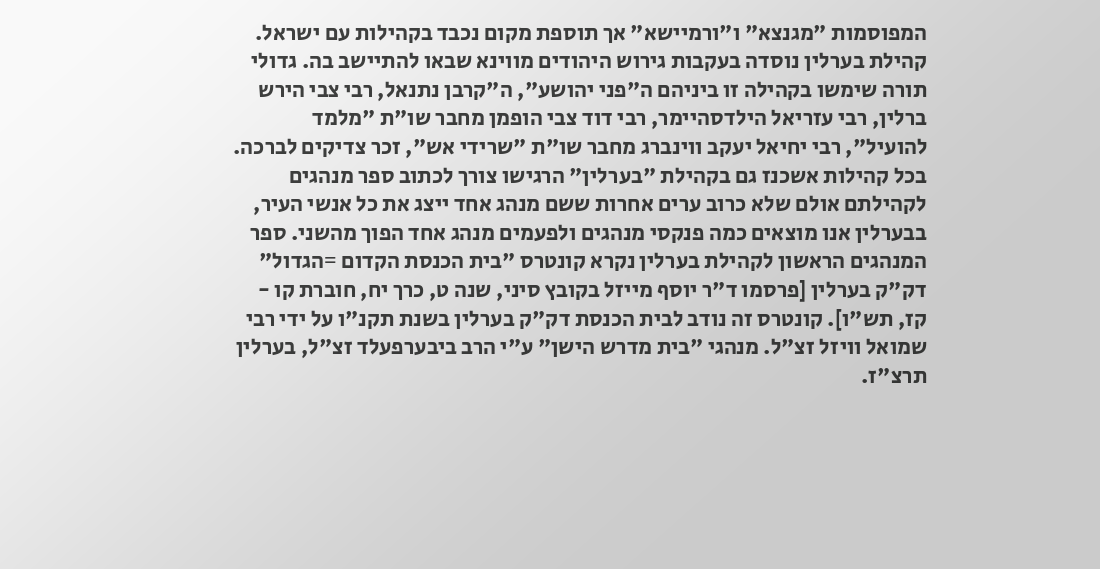המפוסמות "מגנצא" ו"ורמיישא" אך תוספת מקום נכבד בקהילות עם ישראל. קהילת בערלין נוסדה בעקבות גירוש היהודים מווינא שבאו להתיישב בה. גדולי תורה שימשו בקהילה זו ביניהם ה"פני יהושע", ה"קרבן נתנאל, רבי צבי הירש ברלין, רבי עזריאל הילדסהיימר, רבי דוד צבי הופמן מחבר שו"ת "מלמד להועיל", רבי יחיאל יעקב ווינברג מחבר שו"ת "שרידי אש", זכר צדיקים לברכה. בכל קהילות אשכנז גם בקהילת "בערלין" הרגישו צורך לכתוב ספר מנהגים לקהילתם אולם שלא כרוב ערים אחרות ששם מנהג אחד ייצג את כל אנשי העיר, בבערלין אנו מוצאים כמה פנקסי מנהגים ולפעמים מנהג אחד הפוך מהשני. ספר המנהגים הראשון לקהילת בערלין נקרא קונטרס "בית הכנסת הקדום =הגדול" דק"ק בערלין [פרסמו ד"ר יוסף מייזל בקובץ סיני, שנה ט, כרך יח, חוברת קו - קז, תש"ו]. קונטרס זה נודב לבית הכנסת דק"ק בערלין בשנת תקנ"ו על ידי רבי שמואל וויזל זצ"ל. מנהגי "בית מדרש הישן" ע"י הרב ביבערפעלד זצ"ל, בערלין תרצ"ז.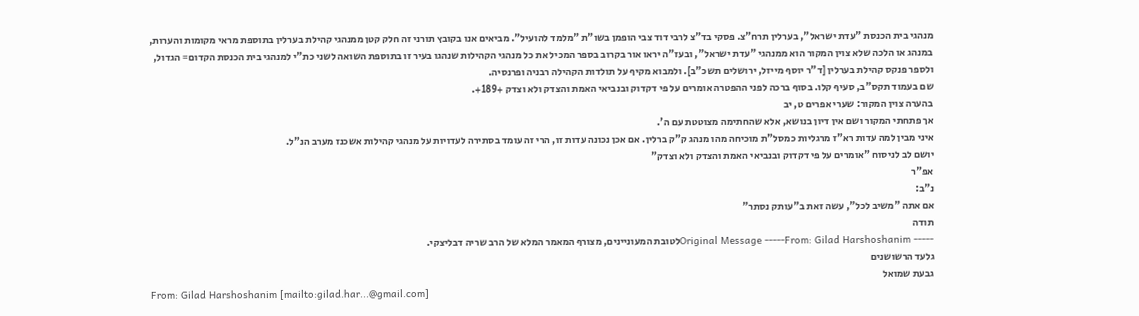מנהגי בית הכנסת "עדת ישראל", בערלין תרח"צ. פסקי בד"צ לרבי דוד צבי הופמן בשו"ת "מלמד להועיל". מביאים אנו בקובץ תורני זה חלק קטן ממנהגי קהילת בערלין בתוספת מראי מקומות והערות, במנהג או הלכה שלא צוין המקור הוא ממנהגי "עדת ישראל", ובעז"ה יראו אור בקרוב בספר המכיל את כל מנהגי הקהילות שנהגו בעיר זו בתוספת השואה לשני כת"י למנהגי בית הכנסת הקדום= הגדול, ולספר פנקס קהילת בערלין [ד"ר יוסף מייזל, ירושלים תשכ"ב]. ולמבוא מקיף על תולדות הקהילה רבניה ופרנסיה.
שם בעמוד תקס"ב, סעיף קלו. בסוף ברכה לפני ההפטרה אומרים על פי דקדוק ובנביאי האמת והצדק ולא וצדק +189+.
בהערה צוין המקור: שערי אפרים ט, יב
אך פתחתי המקור ושם אין דיון בנושא, אלא שהחתימה מצוטטת עם ה'.
איני מבין למה עדות רא"ז מרגליות כמסל"ת מוכיחה מהו מנהג ק"ק ברלין. אם אכן נכונה עדות זו, הרי זה עומד בסתירה לעדויות על מנהגי קהילות אשכנז מערב הנ"ל.
יושם לב לניסוח "אומרים על פי דקדוק ובנביאי האמת והצדק ולא וצדק"
אפ"ר
נ"ב:
אם אתה "משיב לכל", עשה זאת ב"עותק נסתר"
תודה
----- Original Message -----From: Gilad Harshoshanimלטובת המעוניינים, מצורף המאמר המלא של הרב שריה דבליצקי.
גלעד הרשושנים
גבעת שמואל
From: Gilad Harshoshanim [mailto:gilad.har...@gmail.com]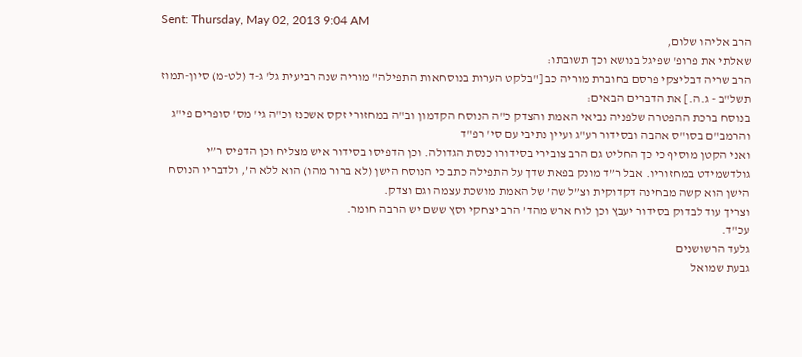Sent: Thursday, May 02, 2013 9:04 AM
הרב אליהו שלום,
שאלתי את פרופ' שפיגל בנושא וכך תשובתו:
הרב שריה דבליצקי פרסם בחוברת מוריה כב ["בלקט הערות בנוסחאות התפילה" מוריה שנה רביעית גל' ג-ד (לט-מ) סיון-תמוז תשל"ב - ג.ה.] את הדברים הבאים:
בנוסח ברכת ההפטרה שלפניה נביאי האמת והצדק כ"ה הנוסח הקדמון וב"ה במחזורי זקס אשכנז וכ"ה גי' מס' סופרים פי"ג והרמב"ם בסו"ס אהבה ובסידור רע"ג ועיין נתיבי עם סי' רפ"ד
ואני הקטן מוסיף כי כך החליט גם הרב צובירי בסידורו כנסת הגדולה. וכן הדפיסו בסידור איש מצליח וכן הדפיס ר”י גולדשמידט במחזוריו. אבל ר”ד מונק בפאת שדך על התפילה כתב כי הנוסח הישן (לא ברור מהו) הוא ללא ה’, ולדבריו הנוסח הישן הוא קשה מבחינה דקדוקית וצ”ל שה’ של האמת מושכת עצמה וגם וצדק.
וצריך עוד לבדוק בסידור יעבץ וכן לוח ארש מהד’ הרב יצחקי וסץ ששם יש הרבה חומר.
עכ"ד.
גלעד הרשושנים
גבעת שמואל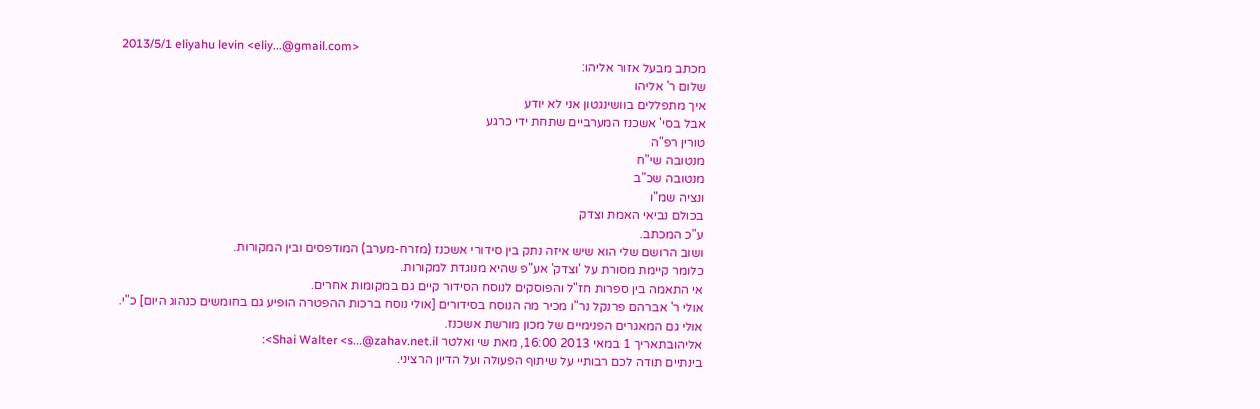2013/5/1 eliyahu levin <eliy...@gmail.com>
מכתב מבעל אזור אליהו:
שלום ר' אליהו
איך מתפללים בוושינגטון אני לא יודע
אבל בסי' אשכנז המערביים שתחת ידי כרגע
טורין רפ"ה
מנטובה שי"ח
מנטובה שכ"ב
ונציה שמ"ו
בכולם נביאי האמת וצדק
ע"כ המכתב.
ושוב הרושם שלי הוא שיש איזה נתק בין סידורי אשכנז (מזרח-מערב) המודפסים ובין המקורות.
כלומר קיימת מסורת על 'וצדק' אע"פ שהיא מנוגדת למקורות.
אי התאמה בין ספרות חז"ל והפוסקים לנוסח הסידור קיים גם במקומות אחרים.
אולי ר' אברהם פרנקל נר"ו מכיר מה הנוסח בסידורים [אולי נוסח ברכות ההפטרה הופיע גם בחומשים כנהוג היום] כ"י.
אולי גם המאגרים הפנימיים של מכון מורשת אשכנז.
אליהובתאריך 1 במאי 2013 16:00, מאת שי ואלטר Shai Walter <s...@zahav.net.il>:
בינתיים תודה לכם רבותיי על שיתוף הפעולה ועל הדיון הרציני.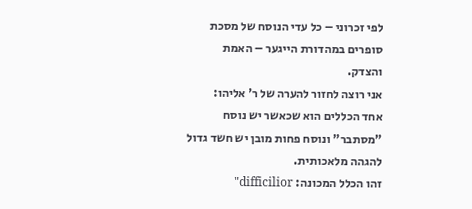לפי זכרוני – כל עדי הנוסח של מסכת סופרים במהדורת הייגער – האמת והצדק.
אני רוצה לחזור להערה של ר' אליהו:
אחד הכללים הוא שכאשר יש נוסח "מסתבר" ונוסח פחות מובן יש חשד גדול להגהה מלאכותית.
זהו הכלל המכונה: difficilior"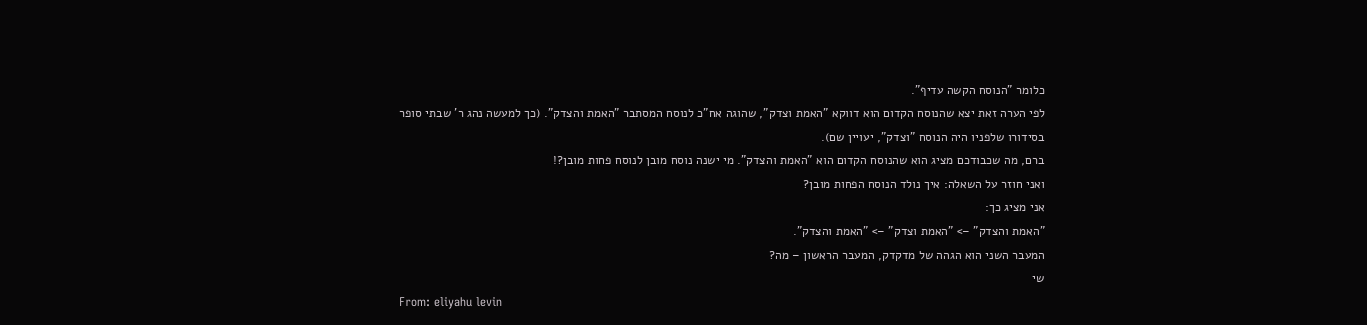כלומר "הנוסח הקשה עדיף".
לפי הערה זאת יצא שהנוסח הקדום הוא דווקא "האמת וצדק", שהוגה אח"כ לנוסח המסתבר "האמת והצדק". (כך למעשה נהג ר' שבתי סופר בסידורו שלפניו היה הנוסח "וצדק", יעויין שם).
ברם, מה שכבודכם מציג הוא שהנוסח הקדום הוא "האמת והצדק". מי ישנה נוסח מובן לנוסח פחות מובן?!
ואני חוזר על השאלה: איך נולד הנוסח הפחות מובן?
אני מציג כך:
"האמת והצדק" –> "האמת וצדק" –> "האמת והצדק".
המעבר השני הוא הגהה של מדקדק, המעבר הראשון – מה?
שי
From: eliyahu levin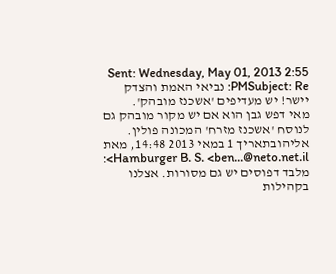Sent: Wednesday, May 01, 2013 2:55 PMSubject: Re: נביאי האמת והצדק
יישר! יש מעדיפים 'אשכנז מובהק'.
מאי דפש גבן הוא אם יש מקור מובהק גם לנוסח 'אשכנז מזרח' המכונה פולין.
אליהובתאריך 1 במאי 2013 14:48, מאת Hamburger B. S. <ben...@neto.net.il>:
מלבד דפוסים יש גם מסורות. אצלנו בקהילות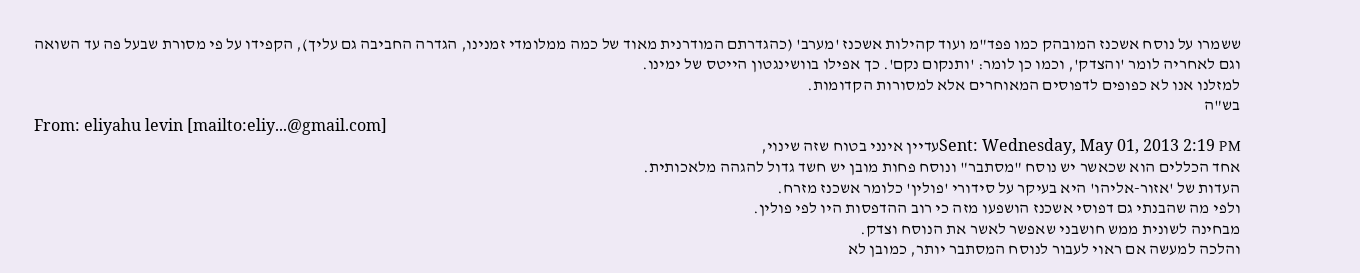ששמרו על נוסח אשכנז המובהק כמו פפד"מ ועוד קהילות אשכנז 'מערב' (כהגדרתם המודרנית מאוד של כמה ממלומדי זמנינו, הגדרה החביבה גם עליך), הקפידו על פי מסורת שבעל פה עד השואה וגם לאחריה לומר 'והצדק', וכמו כן לומר: 'ותנקום נקם'. כך אפילו בוושינגטון הייטס של ימינו.
למזלנו אנו לא כפופים לדפוסים המאוחרים אלא למסורות הקדומות.
בש"ה
From: eliyahu levin [mailto:eliy...@gmail.com]
Sent: Wednesday, May 01, 2013 2:19 PMעדיין אינני בטוח שזה שינוי,
אחד הכללים הוא שכאשר יש נוסח "מסתבר" ונוסח פחות מובן יש חשד גדול להגהה מלאכותית.
העדות של 'אזור-אליהו' היא בעיקר על סידורי 'פולין' כלומר אשכנז מזרח.
ולפי מה שהבנתי גם דפוסי אשכנז הושפעו מזה כי רוב ההדפסות היו לפי פולין.
מבחינה לשונית ממש חושבני שאפשר לאשר את הנוסח וצדק.
והלכה למעשה אם ראוי לעבור לנוסח המסתבר יותר, כמובן לא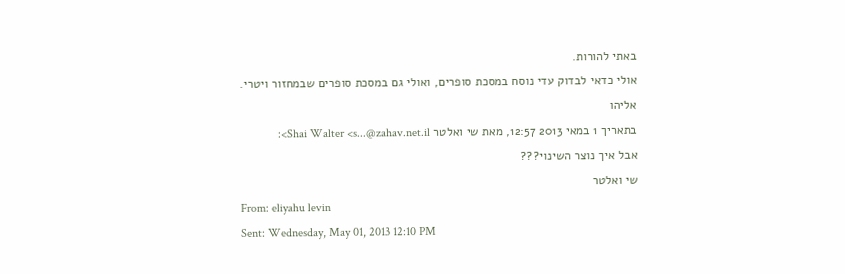באתי להורות.
אולי כדאי לבדוק עדי נוסח במסכת סופרים, ואולי גם במסכת סופרים שבמחזור ויטרי.
אליהו
בתאריך 1 במאי 2013 12:57, מאת שי ואלטר Shai Walter <s...@zahav.net.il>:
אבל איך נוצר השינוי???
שי ואלטר
From: eliyahu levin
Sent: Wednesday, May 01, 2013 12:10 PM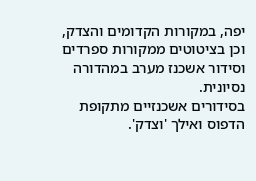יפה, במקורות הקדומים והצדק, וכן בציטוטים ממקורות ספרדים וסידור אשכנז מערב במהדורה נסיונית.
בסידורים אשכנזיים מתקופת הדפוס ואילך 'וצדק'.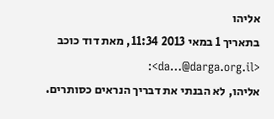אליהו
בתאריך 1 במאי 2013 11:34, מאת דוד כוכב <da...@darga.org.il>:
אליהו, לא הבנתי את דבריך הנראים כסותרים.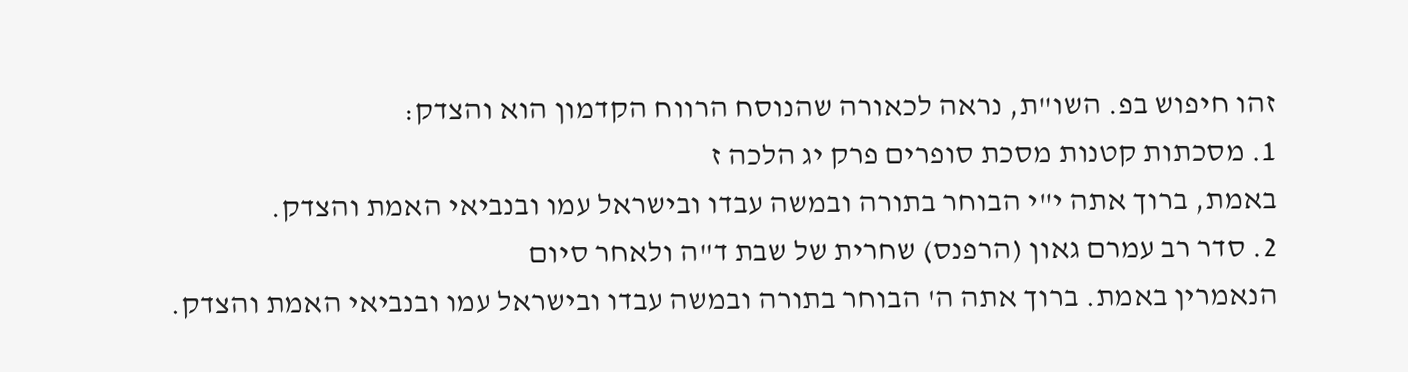זהו חיפוש בפ. השו"ת, נראה לכאורה שהנוסח הרווח הקדמון הוא והצדק:
1. מסכתות קטנות מסכת סופרים פרק יג הלכה ז
באמת, ברוך אתה י"י הבוחר בתורה ובמשה עבדו ובישראל עמו ובנביאי האמת והצדק.
2. סדר רב עמרם גאון (הרפנס) שחרית של שבת ד"ה ולאחר סיום
הנאמרין באמת. ברוך אתה ה' הבוחר בתורה ובמשה עבדו ובישראל עמו ובנביאי האמת והצדק.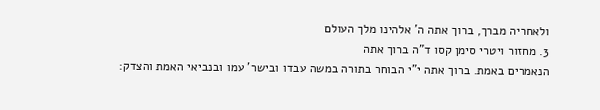ולאחריה מברך, ברוך אתה ה' אלהינו מלך העולם
3. מחזור ויטרי סימן קסו ד"ה ברוך אתה
הנאמרים באמת. ברוך אתה י"י הבוחר בתורה במשה עבדו ובישר' עמו ובנביאי האמת והצדק: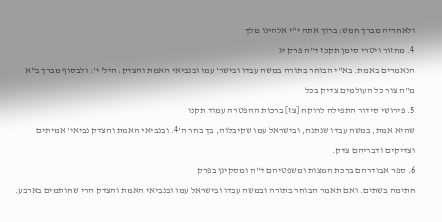ולאחריה מברך חמש: ברוך אתה י"י אלהינו מלך
4. מחזור ויטרי סימן תקכז ד"ה פרק יג
הנאמרים באמת. בא"י הבוחר בתורה במשה עבדו ובישר' עמו ובנביאי האמת והצדק: היל' י': ולבסוף מברך ב"א מ"ה צור כל העולמים צדיק בכל
5. פירושי סידור התפילה לרוקח [צז] ברכות ההפטרה עמוד תקנו
שהיא אמת, במשה עבדו שנתנה, ובישראל עמו שקיבלוה, בך בחר ה'4. ובנביאי האמת והצדק נביאי' אמיתים וצדיקים ודבריהם צדק.
6. ספר אבודרהם ברכת המצות ומשפטיהם ד"ה ומסקינן בפרק
חתימה בשתים. ואם תאמר הבוחר בתורה ובמשה עבדו ובישראל עמו ובנביאי האמת והצדק הרי שחותמים בארבע.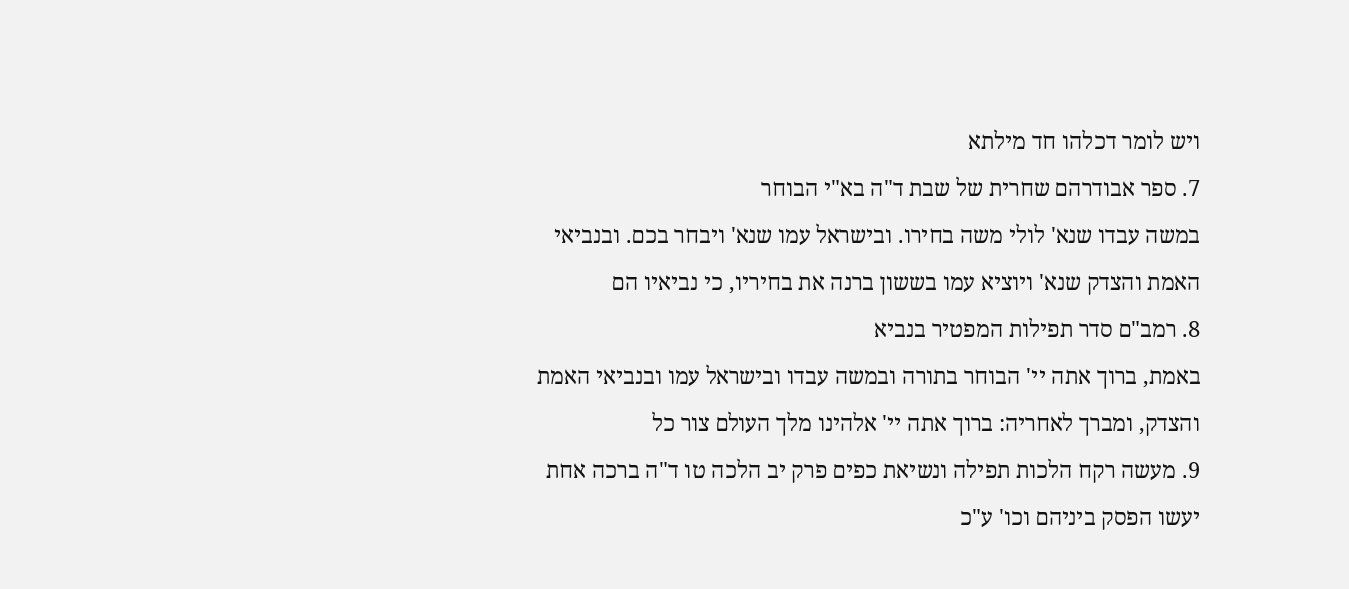ויש לומר דכלהו חד מילתא
7. ספר אבודרהם שחרית של שבת ד"ה בא"י הבוחר
במשה עבדו שנא' לולי משה בחירו. ובישראל עמו שנא' ויבחר בכם. ובנביאי האמת והצדק שנא' ויוציא עמו בששון ברנה את בחיריו, כי נביאיו הם
8. רמב"ם סדר תפילות המפטיר בנביא
באמת, ברוך אתה יי' הבוחר בתורה ובמשה עבדו ובישראל עמו ובנביאי האמת והצדק, ומברך לאחריה: ברוך אתה יי' אלהינו מלך העולם צור כל
9. מעשה רקח הלכות תפילה ונשיאת כפים פרק יב הלכה טו ד"ה ברכה אחת
יעשו הפסק ביניהם וכו' ע"כ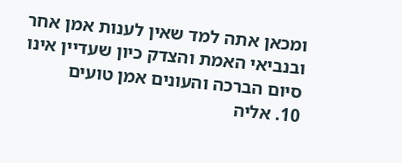ומכאן אתה למד שאין לענות אמן אחר ובנביאי האמת והצדק כיון שעדיין אינו סיום הברכה והעונים אמן טועים
10. אליה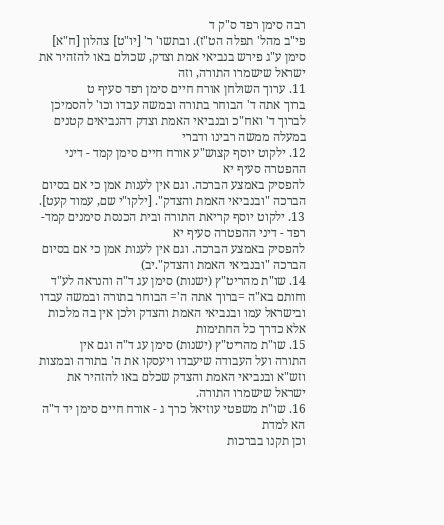רבה סימן רפד ס"ק ד
פי"ב מהל' תפלה הט"ז). ובתשו' ר' [יו"ט] צהלון [ח"א] סימן ע"ג פירש בנביאי אמת וצדק, שכולם באו להזהיר את ישראל שישמרו התורה, וזה
11. ערוך השולחן אורח חיים סימן רפד סעיף ט
ברוך אתה ד' הבוחר בתורה ובמשה עבדו וכו' להסמיכן לברוך ד' ואח"כ ובנביאי האמת וצדק דהנביאים קטנים במעלה ממשה רבינו ודברי
12. ילקוט יוסף קצוש"ע אורח חיים סימן קמד - דיני ההפטרה סעיף יא
להפסיק באמצע הברכה. וגם אין לענות אמן כי אם בסיום הברכה "ובנביאי האמת והצדק". [ילקו"י שם, עמוד קעט].
13. ילקוט יוסף קריאת התורה ובית הכנסת סימנים קמד-רפד - דיני ההפטרה סעיף יא
להפסיק באמצע הברכה. וגם אין לענות אמן כי אם בסיום הברכה "ובנביאי האמת והצדק".יב)
14. שו"ת מהריט"ץ (ישנות) סימן עג ד"ה והנראה לע"ד
וחותם בא"ה =ברוך אתה ה'= הבוחר בתורה ובמשה עבדו ובישראל עמו ובנביאי האמת והצדק ולכן אין בה מלכות אלא כדרך כל החתימות
15. שו"ת מהריט"ץ (ישנות) סימן עג ד"ה וגם אין
התורה ועל העבודה שיעבדו ויעסקו את ה' בתורה ובמצות וזש"א ובנביאי האמת והצדק שכלם באו להזהיר את ישראל שישמרו התורה.
16. שו"ת משפטי עוזיאל כרך ג - אורח חיים סימן יד ד"ה הא למדת
וכן תקנו בברכות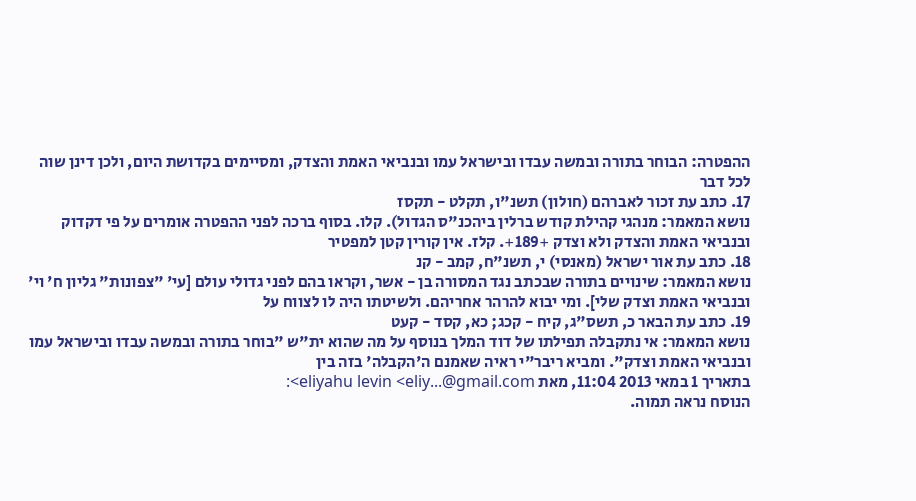ההפטרה: הבוחר בתורה ובמשה עבדו ובישראל עמו ובנביאי האמת והצדק, ומסיימים בקדושת היום, ולכן דינן שוה לכל דבר
17. כתב עת זכור לאברהם (חולון) תשנ"ו, תקלט - תקסז
נושא המאמר: מנהגי קהילת קודש ברלין ביהכנ"ס הגדול). קלו. בסוף ברכה לפני ההפטרה אומרים על פי דקדוק ובנביאי האמת והצדק ולא וצדק +189+. קלז. אין קורין קטן למפטיר
18. כתב עת אור ישראל (מאנסי) י, תשנ"ח, קמב - קנ
נושא המאמר: שינויים בתורה שבכתב נגד המסורה בן - אשר, וקראו בהם לפני גדולי עולם [עי' "צפונות" גליון ח' וי' ובנביאי האמת וצדק שלי]. ומי יבוא להרהר אחריהם. ולשיטתו היה לו לצווח על
19. כתב עת הבאר כ, תשס"ג, קיח - קכג; כא, קסד - קעט
נושא המאמר: אי נתקבלה תפילתו של דוד המלך בנוסף על מה שהוא ית"ש "בוחר בתורה ובמשה עבדו ובישראל עמו ובנביאי האמת וצדק". ומביא ריבר"י ראיה שאמנם ה'הקבלה' בזה בין
בתאריך 1 במאי 2013 11:04, מאת eliyahu levin <eliy...@gmail.com>:
הנוסח נראה תמוה.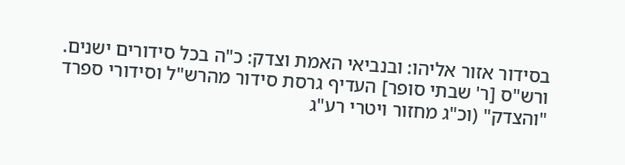בסידור אזור אליהו: ובנביאי האמת וצדק: כ"ה בכל סידורים ישנים.
ורש"ס [ר' שבתי סופר] העדיף גרסת סידור מהרש"ל וסידורי ספרד "והצדק" (וכ"ג מחזור ויטרי רע"ג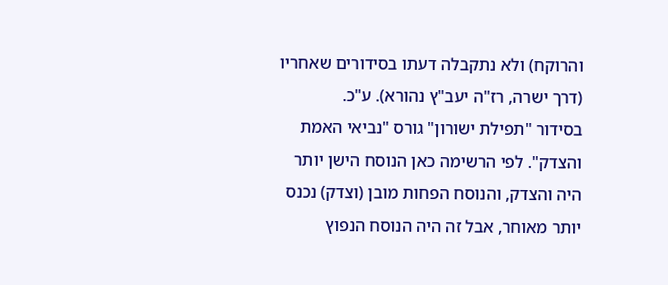והרוקח) ולא נתקבלה דעתו בסידורים שאחריו (דרך ישרה, רז"ה יעב"ץ נהורא). ע"כ.
בסידור "תפילת ישורון" גורס "נביאי האמת והצדק". לפי הרשימה כאן הנוסח הישן יותר היה והצדק, והנוסח הפחות מובן (וצדק) נכנס יותר מאוחר, אבל זה היה הנוסח הנפוץ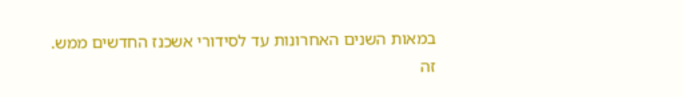במאות השנים האחרונות עד לסידורי אשכנז החדשים ממש.
זה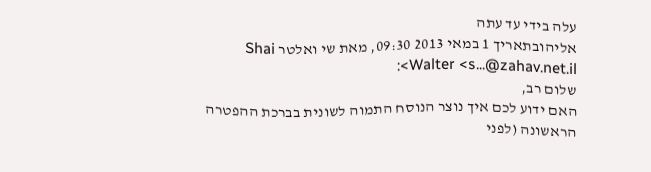עלה בידי עד עתה
אליהובתאריך 1 במאי 2013 09:30, מאת שי ואלטר Shai Walter <s...@zahav.net.il>:
שלום רב,
האם ידוע לכם איך נוצר הנוסח התמוה לשונית בברכת ההפטרה הראשונה (לפני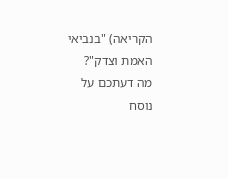הקריאה) "בנביאי האמת וצדק"?
מה דעתכם על נוסח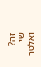זה?
שי ואלטר